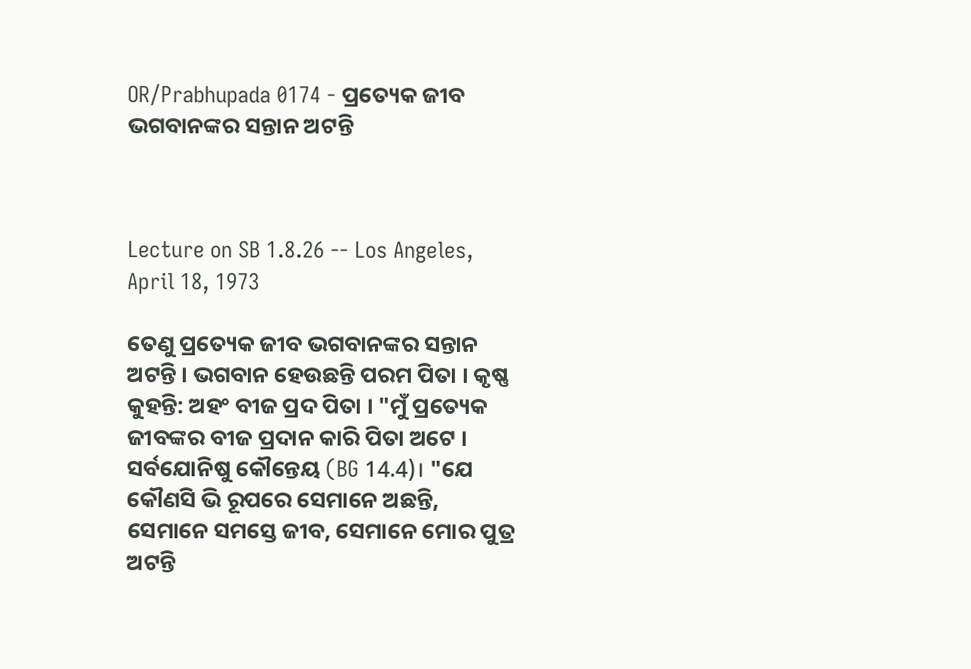OR/Prabhupada 0174 - ପ୍ରତ୍ୟେକ ଜୀବ ଭଗବାନଙ୍କର ସନ୍ତାନ ଅଟନ୍ତି



Lecture on SB 1.8.26 -- Los Angeles, April 18, 1973

ତେଣୁ ପ୍ରତ୍ୟେକ ଜୀବ ଭଗବାନଙ୍କର ସନ୍ତାନ ଅଟନ୍ତି । ଭଗବାନ ହେଉଛନ୍ତି ପରମ ପିତା । କୃଷ୍ଣ କୁହନ୍ତି: ଅହଂ ବୀଜ ପ୍ରଦ ପିତା । "ମୁଁ ପ୍ରତ୍ୟେକ ଜୀବଙ୍କର ବୀଜ ପ୍ରଦାନ କାରି ପିତା ଅଟେ । ସର୍ବଯୋନିଷୁ କୌନ୍ତେୟ (BG 14.4)। "ଯେ କୌଣସି ଭି ରୂପରେ ସେମାନେ ଅଛନ୍ତି, ସେମାନେ ସମସ୍ତେ ଜୀବ, ସେମାନେ ମୋର ପୁତ୍ର ଅଟନ୍ତି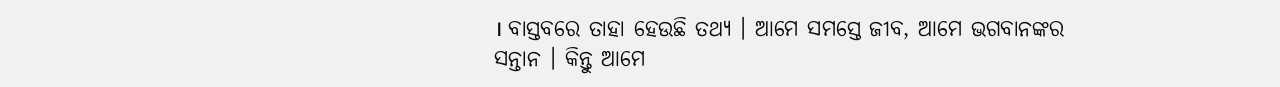। ବାସ୍ତବରେ ତାହା ହେଉଛି ତଥ୍ୟ । ଆମେ ସମସ୍ତେ ଜୀବ, ଆମେ ଭଗବାନଙ୍କର ସନ୍ତାନ । କିନ୍ତୁ ଆମେ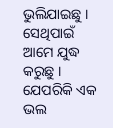ଭୁଲିଯାଇଛୁ । ସେଥିପାଇଁ ଆମେ ଯୁଦ୍ଧ କରୁଛୁ । ଯେପରିକି ଏକ ଭଲ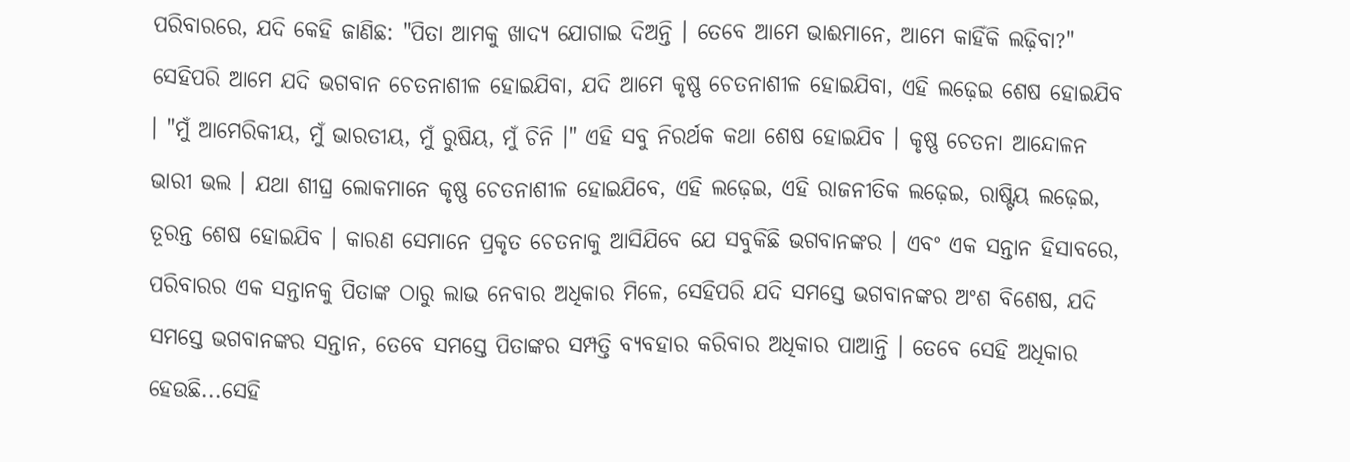ପରିବାରରେ, ଯଦି କେହି ଜାଣିଛ: "ପିତା ଆମକୁ ଖାଦ୍ୟ ଯୋଗାଇ ଦିଅନ୍ତି । ତେବେ ଆମେ ଭାଈମାନେ, ଆମେ କାହିଁକି ଲଢ଼ିବା?" ସେହିପରି ଆମେ ଯଦି ଭଗବାନ ଚେତନାଶୀଳ ହୋଇଯିବା, ଯଦି ଆମେ କୃଷ୍ଣ ଚେତନାଶୀଳ ହୋଇଯିବା, ଏହି ଲଢ଼େଇ ଶେଷ ହୋଇଯିବ । "ମୁଁ ଆମେରିକୀୟ, ମୁଁ ଭାରତୀୟ, ମୁଁ ରୁଷିୟ, ମୁଁ ଚିନି ।" ଏହି ସବୁ ନିରର୍ଥକ କଥା ଶେଷ ହୋଇଯିବ । କୃଷ୍ଣ ଚେତନା ଆନ୍ଦୋଳନ ଭାରୀ ଭଲ । ଯଥା ଶୀଘ୍ର ଲୋକମାନେ କୃଷ୍ଣ ଚେତନାଶୀଳ ହୋଇଯିବେ, ଏହି ଲଢ଼େଇ, ଏହି ରାଜନୀତିକ ଲଢ଼େଇ, ରାଷ୍ଟିୟ ଲଢ଼େଇ, ତୂରନ୍ତ ଶେଷ ହୋଇଯିବ । କାରଣ ସେମ‍ାନେ ପ୍ରକୃତ ଚେତନାକୁ ଆସିଯିବେ ଯେ ସବୁକିଛି ଭଗବାନଙ୍କର । ଏବଂ ଏକ ସନ୍ତାନ ହିସାବରେ, ପରିବାରର ଏକ ସନ୍ତାନକୁ ପିତାଙ୍କ ଠାରୁ ଲାଭ ନେବାର ଅଧିକାର ମିଳେ, ସେହିପରି ଯଦି ସମସ୍ତେ ଭଗବାନଙ୍କର ଅଂଶ ବିଶେଷ, ଯଦି ସମସ୍ତେ ଭଗବାନଙ୍କର ସନ୍ତାନ, ତେବେ ସମସ୍ତେ ପିତାଙ୍କର ସମ୍ପତ୍ତି ବ୍ୟବହାର କରିବାର ଅଧିକାର ପାଆନ୍ତି । ତେବେ ସେହି ଅଧିକାର ହେଉଛି...ସେହି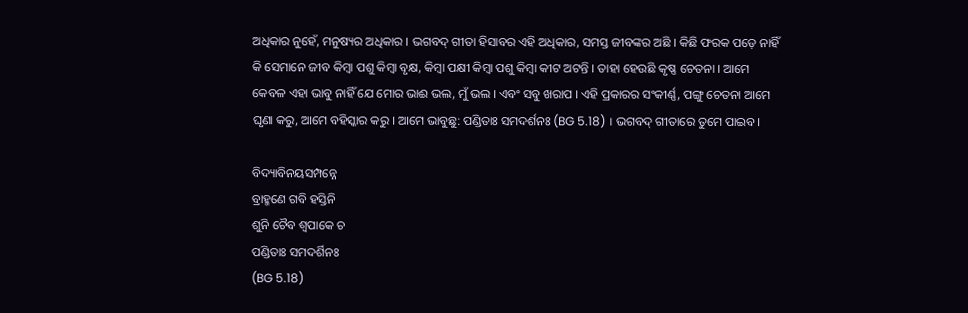ଅଧିକାର ନୁହେଁ, ମନୁଷ୍ୟର ଅଧିକାର । ଭଗବଦ୍ ଗୀତା ହିସାବର ଏହି ଅଧିକାର, ସମସ୍ତ ଜୀବଙ୍କର ଅଛି । କିଛି ଫରକ ପଡ଼େ ନାହିଁ କି ସେମାନେ ଜୀବ କିମ୍ଵା ପଶୁ କିମ୍ଵା ବୃକ୍ଷ, କିମ୍ଵା ପକ୍ଷୀ କିମ୍ଵା ପଶୁ କିମ୍ଵା କୀଟ ଅଟନ୍ତି । ତାହା ହେଉଛି କୃଷ୍ଣ ଚେତନା । ଆମେ କେବଳ ଏହା ଭାବୁ ନାହିଁ ଯେ ମୋର ଭାଈ ଭଲ, ମୁଁ ଭଲ । ଏବଂ ସବୁ ଖରାପ । ଏହି ପ୍ରକାରର ସଂକୀର୍ଣ୍ଣ, ପଙ୍ଗୁ ଚେତନା ଆମେ ଘୃଣା କରୁ, ଆମେ ବହିସ୍କାର କରୁ । ଆମେ ଭାବୁଛୁ: ପଣ୍ଡିତାଃ ସମଦର୍ଶନଃ (BG 5.18) । ଭଗବଦ୍ ଗୀତାରେ ତୁମେ ପାଇବ ।

ବିଦ୍ୟାବିନୟସମ୍ପନ୍ନେ
ବ୍ରାହ୍ମଣେ ଗବି ହସ୍ତିନି
ଶୁନି ଚୈବ ଶ୍ଵପାକେ ଚ
ପଣ୍ଡିତାଃ ସମଦର୍ଶିନଃ
(BG 5.18)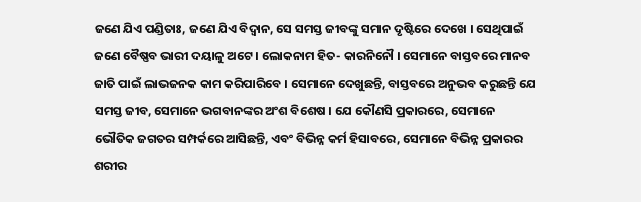ଜଣେ ଯିଏ ପଣ୍ଡିତାଃ, ଜଣେ ଯିଏ ବିଦ୍ଵାନ, ସେ ସମସ୍ତ ଜୀବଙ୍କୁ ସମାନ ଦୃଷ୍ଟିରେ ଦେଖେ । ସେଥିପାଇଁ ଜଣେ ବୈଷ୍ଣବ ଭାରୀ ଦୟାଳୁ ଅଟେ । ଲୋକନାମ ହିତ- କାରନିନୌ । ସେମାନେ ବାସ୍ତବରେ ମାନବ ଜାତି ପାଇଁ ଲାଭଜନକ କାମ କରିପାରିବେ । ସେମାନେ ଦେଖୁଛନ୍ତି, ବାସ୍ତବରେ ଅନୁଭବ କରୁଛନ୍ତି ଯେ ସମସ୍ତ ଜୀବ, ସେମାନେ ଭଗବାନଙ୍କର ଅଂଶ ବିଶେଷ । ଯେ କୌଣସି ପ୍ରକାରରେ, ସେମାନେ ଭୌତିକ ଜଗତର ସମ୍ପର୍କରେ ଆସିଛନ୍ତି, ଏବଂ ବିଭିନ୍ନ କର୍ମ ହିସାବରେ, ସେମାନେ ବିଭିନ୍ନ ପ୍ରକାରର ଶରୀର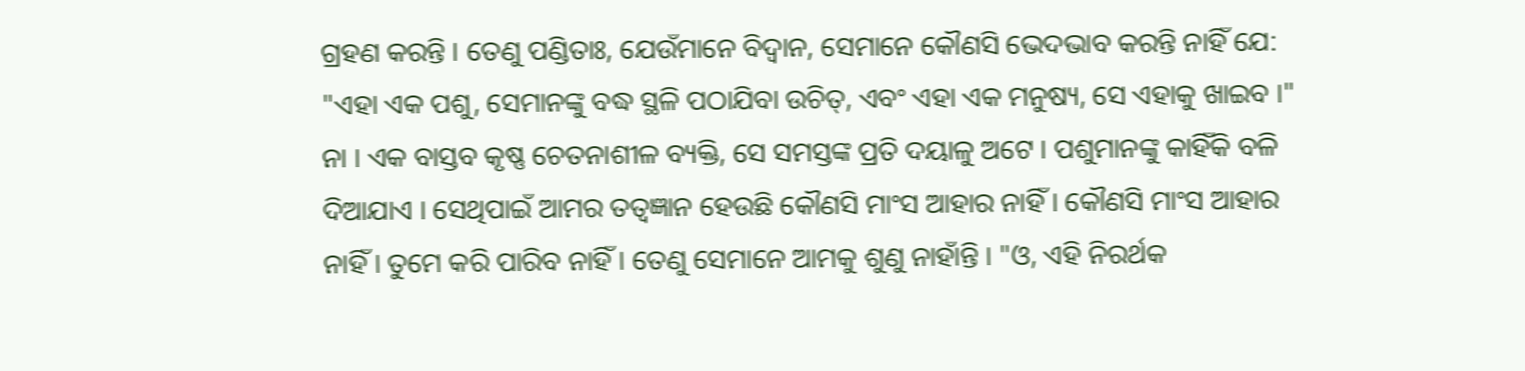ଗ୍ରହଣ କରନ୍ତି । ତେଣୁ ପଣ୍ଡିତାଃ, ଯେଉଁମାନେ ବିଦ୍ଵାନ, ସେମାନେ କୌଣସି ଭେଦଭାବ କରନ୍ତି ନାହିଁ ଯେ: "ଏହା ଏକ ପଶୁ, ସେମାନଙ୍କୁ ବଦ୍ଧ ସ୍ଥଳି ପଠାଯିବା ଉଚିତ୍, ଏବଂ ଏହା ଏକ ମନୁଷ୍ୟ, ସେ ଏହାକୁ ଖାଇବ ।" ନା । ଏକ ବାସ୍ତବ କୃଷ୍ଣ ଚେତନାଶୀଳ ବ୍ୟକ୍ତି, ସେ ସମସ୍ତଙ୍କ ପ୍ରତି ଦୟାଳୁ ଅଟେ । ପଶୁମାନଙ୍କୁ କାହିଁକି ବଳି ଦିଆଯାଏ । ସେଥିପାଇଁ ଆମର ତତ୍ଵଜ୍ଞାନ ହେଉଛି କୌଣସି ମାଂସ ଆହାର ନାହିଁ । କୌଣସି ମାଂସ ଆହାର ନାହିଁ । ତୁମେ କରି ପାରିବ ନାହିଁ । ତେଣୁ ସେମାନେ ଆମକୁ ଶୁଣୁ ନାହାଁନ୍ତି । "ଓ, ଏହି ନିରର୍ଥକ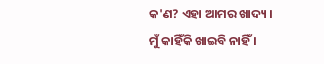କ'ଣ? ଏହା ଆମର ଖାଦ୍ୟ । ମୁଁ କାହିଁକି ଖାଇବି ନାହିଁ ।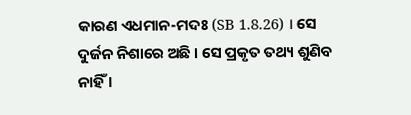କାରଣ ଏଧମାନ-ମଦଃ (SB 1.8.26) । ସେ ଦୁର୍ଜନ ନିଶାରେ ଅଛି । ସେ ପ୍ରକୃତ ତଥ୍ୟ ଶୁଣିବ ନାହିଁ ।